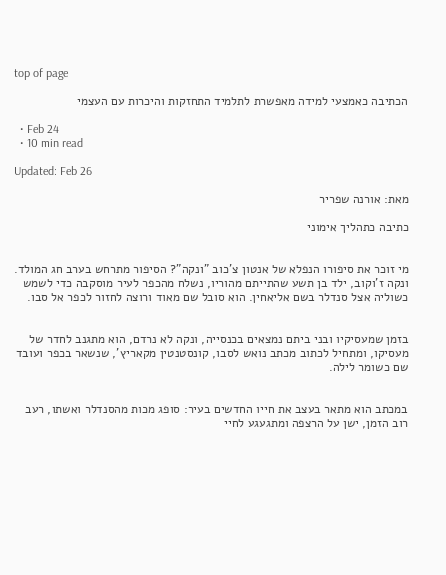top of page

הכתיבה כאמצעי למידה מאפשרת לתלמיד התחזקות והיכרות עם העצמי

  • Feb 24
  • 10 min read

Updated: Feb 26

מאת: אורנה שפריר

כתיבה כתהליך אימוני


מי זוכר את סיפורו הנפלא של אנטון צ'כוב "ונקה"? הסיפור מתרחש בערב חג המולד. ונקה ז'וקוב, ילד בן תשע שהתייתם מהוריו, נשלח מהכפר לעיר מוסקבה כדי לשמש כשוליה אצל סנדלר בשם אליאחין. הוא סובל שם מאוד ורוצה לחזור לכפר אל סבו.


בזמן שמעסיקיו ובני ביתם נמצאים בכנסייה, ונקה לא נרדם, הוא מתגנב לחדר של מעסיקו, ומתחיל לכתוב מכתב נואש לסבו, קונסטנטין מקאריץ', שנשאר בכפר ועובד שם כשומר לילה.


במכתב הוא מתאר בעצב את חייו החדשים בעיר: סופג מכות מהסנדלר ואשתו, רעב רוב הזמן, ישן על הרצפה ומתגעגע לחיי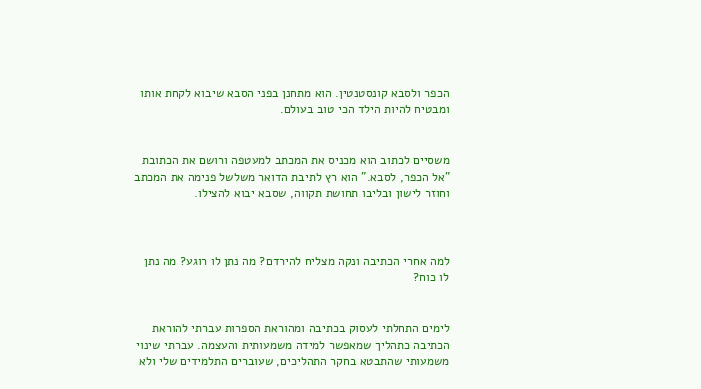הכפר ולסבא קונסטנטין. הוא מתחנן בפני הסבא שיבוא לקחת אותו ומבטיח להיות הילד הכי טוב בעולם.


משסיים לכתוב הוא מכניס את המכתב למעטפה ורושם את הכתובת "אל הכפר, לסבא." הוא רץ לתיבת הדואר משלשל פנימה את המכתב וחוזר לישון ובליבו תחושת תקווה, שסבא יבוא להצילו.



למה אחרי הכתיבה ונקה מצליח להירדם? מה נתן לו רוגע? מה נתן לו כוח?


לימים התחלתי לעסוק בכתיבה ומהוראת הספרות עברתי להוראת הכתיבה כתהליך שמאפשר למידה משמעותית והעצמה. עברתי שינוי משמעותי שהתבטא בחקר התהליכים, שעוברים התלמידים שלי ולא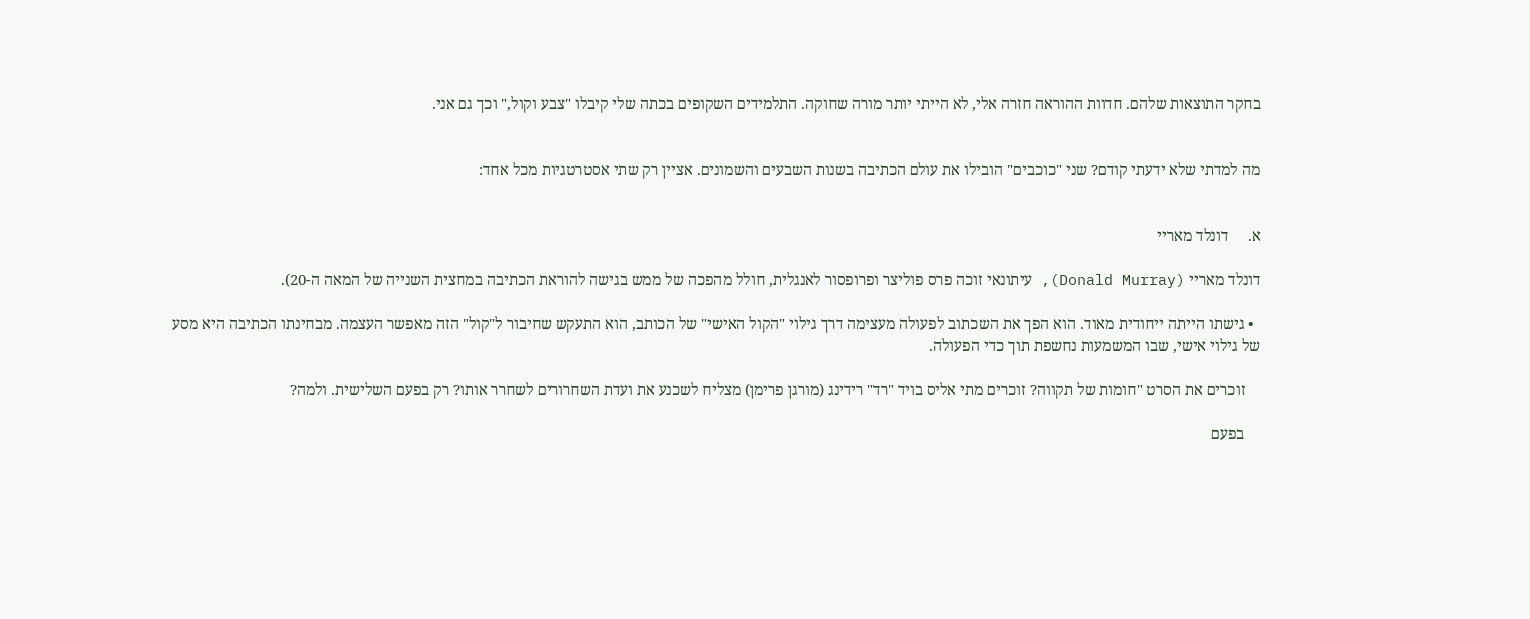בחקר התוצאות שלהם. חדוות ההוראה חזרה אלי, לא הייתי יותר מורה שחוקה. התלמידים השקופים בכתה שלי קיבלו "צבע וקול," וכך גם אני.


מה למדתי שלא ידעתי קודם? שני "כוכבים" הובילו את עולם הכתיבה בשנות השבעים והשמונים. אציין רק שתי אסטרטגיות מכל אחד:


א.     דונלד מאריי

דונלד מאריי (Donald Murray), עיתונאי זוכה פרס פוליצר ופרופסור לאנגלית, חולל מהפכה של ממש בגישה להוראת הכתיבה במחצית השנייה של המאה ה-20).

  • גישתו הייתה ייחודית מאוד. הוא הפך את השכתוב לפעולה מעצימה דרך גילוי "הקול האישי" של הכותב, הוא התעקש שחיבור ל"קול" הזה מאפשר העצמה. מבחינתו הכתיבה היא מסע של גילוי אישי, שבו המשמעות נחשפת תוך כדי הפעולה.

    זוכרים את הסרט "חומות של תקווה? זוכרים מתי אליס בויד "רד" רידינג (מורגן פרימן) מצליח לשכנע את ועדת השחרורים לשחרר אותו? רק בפעם השלישית. ולמה?

    בפעם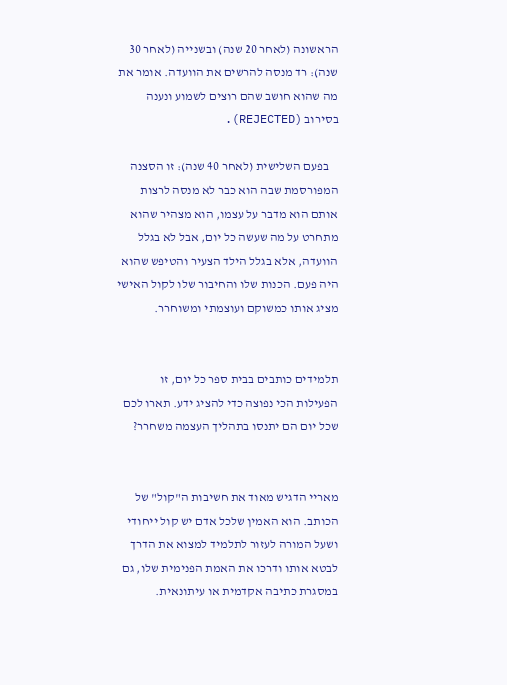הראשונה (לאחר 20 שנה) ובשנייה (לאחר 30 שנה): רד מנסה להרשים את הוועדה. אומר את מה שהוא חושב שהם רוצים לשמוע ונענה בסירוב (REJECTED).

    בפעם השלישית (לאחר 40 שנה): זו הסצנה המפורסמת שבה הוא כבר לא מנסה לרצות אותם הוא מדבר על עצמו, הוא מצהיר שהוא מתחרט על מה שעשה כל יום, אבל לא בגלל הוועדה, אלא בגלל הילד הצעיר והטיפש שהוא היה פעם. הכנות שלו והחיבור שלו לקול האישי מציג אותו כמשוקם ועוצמתי ומשוחרר.


תלמידים כותבים בבית ספר כל יום, זו הפעילות הכי נפוצה כדי להציג ידע. תארו לכם שכל יום הם יתנסו בתהליך העצמה משחרר?


מאריי הדגיש מאוד את חשיבות ה"קול" של הכותב. הוא האמין שלכל אדם יש קול ייחודי ושעל המורה לעזור לתלמיד למצוא את הדרך לבטא אותו ודרכו את האמת הפנימית שלו, גם במסגרת כתיבה אקדמית או עיתונאית.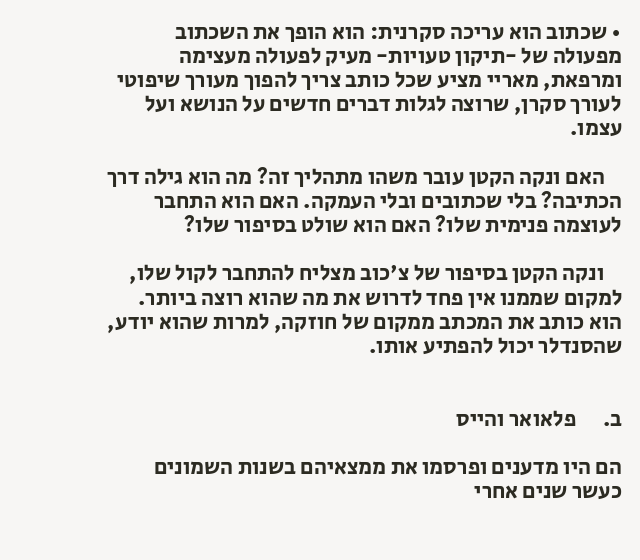• שכתוב הוא עריכה סקרנית: הוא הופך את השכתוב מפעולה של -תיקון טעויות- מעיק לפעולה מעצימה ומרפאת, מאריי מציע שכל כותב צריך להפוך מעורך שיפוטי לעורך סקרן, שרוצה לגלות דברים חדשים על הנושא ועל עצמו.

    האם ונקה הקטן עובר משהו מתהליך זה? מה הוא גילה דרך הכתיבה? בלי שכתובים ובלי העמקה. האם הוא התחבר לעוצמה פנימית שלו? האם הוא שולט בסיפור שלו?

    ונקה הקטן בסיפור של צ'כוב מצליח להתחבר לקול שלו, למקום שממנו אין פחד לדרוש את מה שהוא רוצה ביותר. הוא כותב את המכתב ממקום של חוזקה, למרות שהוא יודע, שהסנדלר יכול להפתיע אותו.


ב.      פלאואר והייס

הם היו מדענים ופרסמו את ממצאיהם בשנות השמונים כעשר שנים אחרי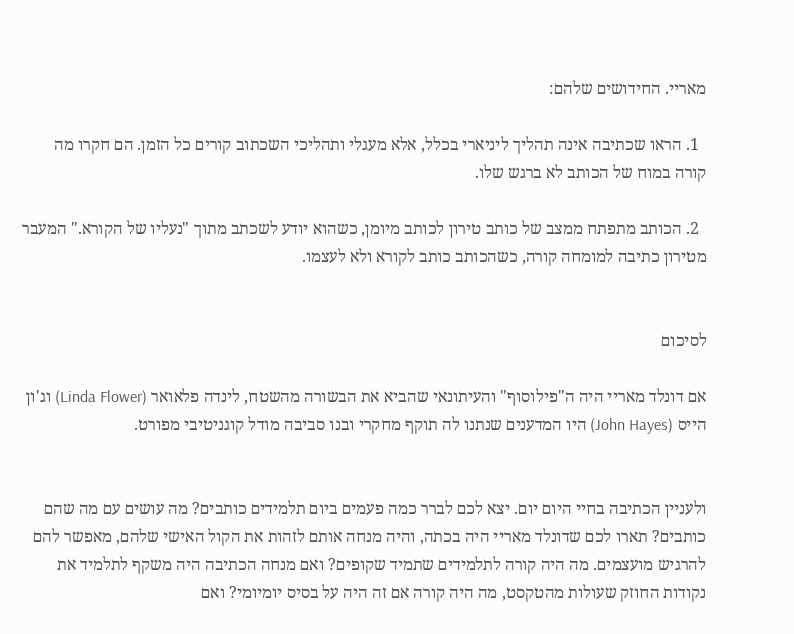מאריי. החידושים שלהם:

  1. הראו שכתיבה אינה תהליך ליניארי בכלל, אלא מעגלי ותהליכי השכתוב קורים כל הזמן. הם חקרו מה קורה במוח של הכותב לא ברגש שלו.

  2. הכותב מתפתח ממצב של כותב טירון לכותב מיומן, כשהוא יודע לשכתב מתוך "נעליו של הקורא." המעבר מטירון כתיבה למומחה קורה, כשהכותב כותב לקורא ולא לעצמו.


לסיכום

אם דונלד מאריי היה ה"פילוסוף" והעיתונאי שהביא את הבשורה מהשטח, לינדה פלאואר (Linda Flower) וג'ון הייס (John Hayes) היו המדענים שנתנו לה תוקף מחקרי ובנו סביבה מודל קוגניטיבי מפורט.


ולעניין הכתיבה בחיי היום יום. יצא לכם לברר כמה פעמים ביום תלמידים כותבים? מה עושים עם מה שהם כותבים? תארו לכם שדונלד מאריי היה בכתה, והיה מנחה אותם לזהות את הקול האישי שלהם, מאפשר להם להרגיש מועצמים. מה היה קורה לתלמידים שתמיד שקופים? ואם מנחה הכתיבה היה משקף לתלמיד את נקודות החוזק שעולות מהטקסט, מה היה קורה אם זה היה על בסיס יומיומי? ואם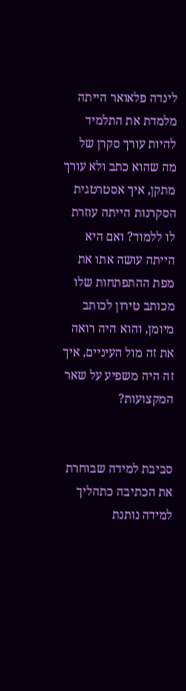לינדה פלאואר הייתה מלמדת את התלמיד להיות עורך סקרן של מה שהוא כתב ולא עורך מתקן, איך אסטרטגית הסקרנות הייתה עוזרת לו ללמוד? ואם היא הייתה עושה אתו את מפת ההתפתחות שלו מכותב טירון לכותב מיומן, והוא היה רואה את זה מול העיניים, איך זה היה משפיע על שאר המקצועות?


סביבת למידה שבוחרת את הכתיבה כתהליך למידה נותנת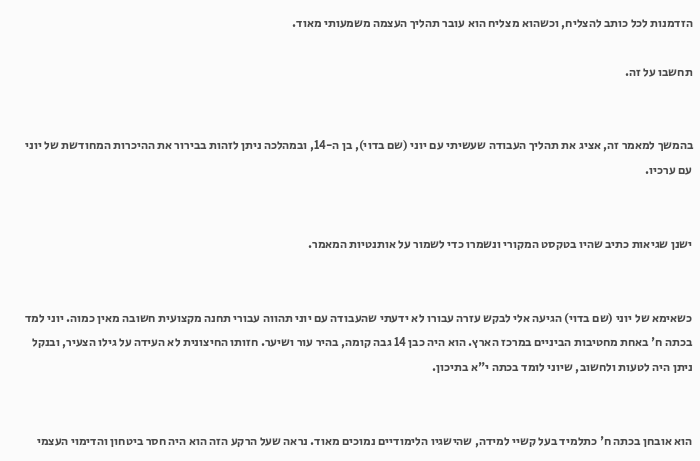הזדמנות לכל כותב להצליח, וכשהוא מצליח הוא עובר תהליך העצמה משמעותי מאוד.

תחשבו על זה.


בהמשך למאמר זה, אציג את תהליך העבודה שעשיתי עם יוני (שם בדוי), בן ה-14, ובמהלכה ניתן לזהות בבירור את ההיכרות המחודשת של יוני עם ערכיו.


ישנן שגיאות כתיב שהיו בטקסט המקורי ונשמרו כדי לשמור על אותנטיות המאמר.


כשאימא של יוני (שם בדוי) הגיעה אלי לבקש עזרה עבורו לא ידעתי שהעבודה עם יוני תהווה עבורי תחנה מקצועית חשובה מאין כמוה. יוני למד בכתה ח' באחת מחטיבות הביניים במרכז הארץ. הוא היה כבן 14 גבה קומה, בהיר עור ושיער. חזותו החיצונית לא העידה על גילו הצעיר, ובנקל ניתן היה לטעות ולחשוב, שיוני לומד בכתה י"א בתיכון.


הוא אובחן בכתה ח' כתלמיד בעל קשיי למידה, שהישגיו הלימודיים נמוכים מאוד. נראה שעל הרקע הזה הוא היה חסר ביטחון והדימוי העצמי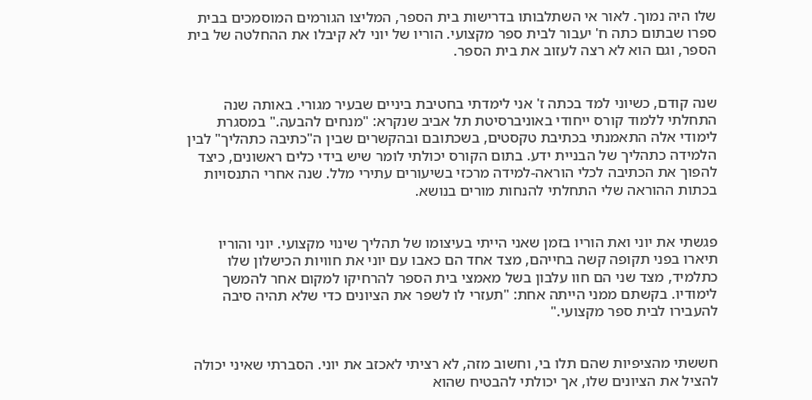שלו היה נמוך. לאור אי השתלבותו בדרישות בית הספר, המליצו הגורמים המוסמכים בבית ספרו שבתום כתה ח' יעבור לבית ספר מקצועי. הוריו של יוני לא קיבלו את ההחלטה של בית הספר, וגם הוא לא רצה לעזוב את בית הספר.


שנה קודם, כשיוני למד בכתה ז' אני לימדתי בחטיבת ביניים שבעיר מגורי. באותה שנה התחלתי ללמוד קורס ייחודי באוניברסיטת תל אביב שנקרא: "מנחים להבעה." במסגרת לימודי אלה התאמנתי בכתיבת טקסטים, בשכתובם ובהקשרים שבין ה"כתיבה כתהליך" לבין הלמידה כתהליך של הבניית ידע. בתום הקורס יכולתי לומר שיש בידי כלים ראשונים, כיצד להפוך את הכתיבה לכלי הוראה-למידה מרכזי בשיעורים עתירי מלל. שנה אחרי התנסויות בכתות ההוראה שלי התחלתי להנחות מורים בנושא.


פגשתי את יוני ואת הוריו בזמן שאני הייתי בעיצומו של תהליך שינוי מקצועי. יוני והוריו תיארו בפני תקופה קשה בחייהם, מצד אחד הם כאבו עם יוני את חוויות הכישלון שלו כתלמיד, מצד שני הם חוו עלבון בשל מאמצי בית הספר להרחיקו למקום אחר להמשך לימודיו. בקשתם ממני הייתה אחת: "תעזרי לו לשפר את הציונים כדי שלא תהיה סיבה להעבירו לבית ספר מקצועי."


חששתי מהציפיות שהם תלו בי, וחשוב מזה, לא רציתי לאכזב את יוני. הסברתי שאיני יכולה להציל את הציונים שלו, אך יכולתי להבטיח שהוא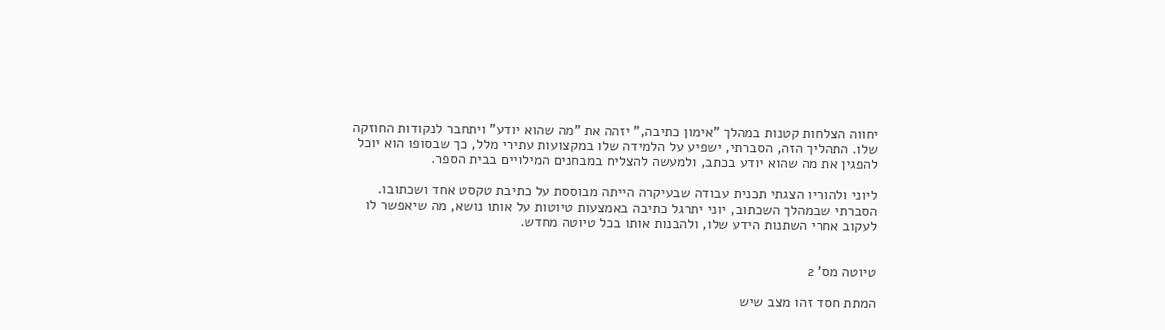יחווה הצלחות קטנות במהלך "אימון כתיבה," יזהה את "מה שהוא יודע" ויתחבר לנקודות החוזקה שלו. התהליך הזה, הסברתי, ישפיע על הלמידה שלו במקצועות עתירי מלל, כך שבסופו הוא יוכל להפגין את מה שהוא יודע בכתב, ולמעשה להצליח במבחנים המילויים בבית הספר.

ליוני ולהוריו הצגתי תכנית עבודה שבעיקרה הייתה מבוססת על כתיבת טקסט אחד ושכתובו. הסברתי שבמהלך השכתוב, יוני יתרגל כתיבה באמצעות טיוטות על אותו נושא, מה שיאפשר לו לעקוב אחרי השתנות הידע שלו, ולהבנות אותו בכל טיוטה מחדש.


טיוטה מס' 2

המתת חסד זהו מצב שיש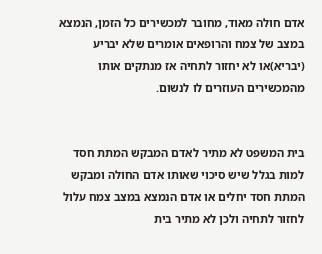אדם חולה מאוד, מחובר למכשירים כל הזמן, הנמצא במצב של צמח והרופאים אומרים שלא יבריע (יבריא)או לא יחזור לתחיה אז מנתקים אותו מהמכשירים העוזרים לו לנשום.


בית המשפט לא מתיר לאדם המבקש המתת חסד למות בגלל שיש סיכוי שאותו אדם החולה ומבקש המתת חסד יחלים או אדם הנמצא במצב צמח עלול לחזור לתחיה ולכן לא מתיר בית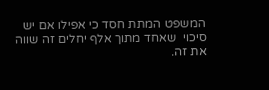המשפט המתת חסד כי אפילו אם יש סיכוי  שאחד מתוך אלף יחלים זה שווה את זה.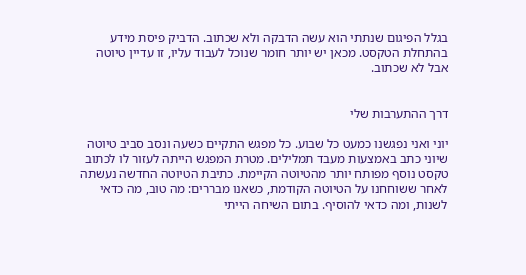בגלל הפיגום שנתתי הוא עשה הדבקה ולא שכתוב. הדביק פיסת מידע בהתחלת הטקסט. מכאן יש יותר חומר שנוכל לעבוד עליו, זו עדיין טיוטה אבל לא שכתוב.


דרך ההתערבות שלי

יוני ואני נפגשנו כמעט כל שבוע. כל מפגש התקיים כשעה ונסב סביב טיוטה שיוני כתב באמצעות מעבד תמלילים. מטרת המפגש הייתה לעזור לו לכתוב טקסט נוסף מפותח יותר מהטיוטה הקיימת. כתיבת הטיוטה החדשה נעשתה לאחר ששוחחנו על הטיוטה הקודמת, כשאנו מבררים: מה טוב, מה כדאי לשנות, ומה כדאי להוסיף. בתום השיחה הייתי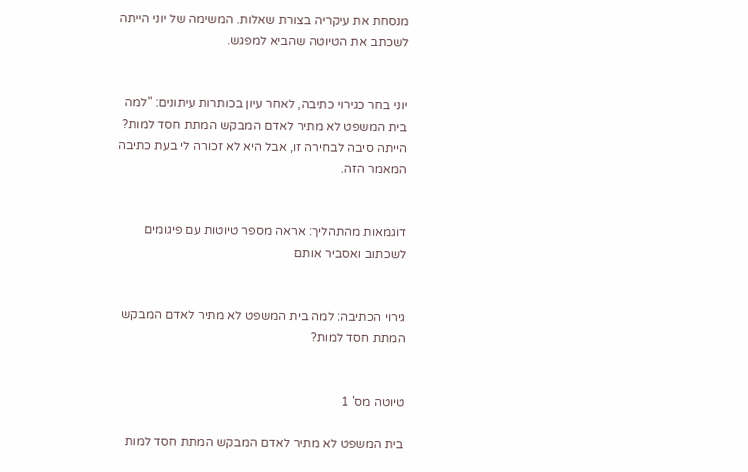מנסחת את עיקריה בצורת שאלות. המשימה של יוני הייתה לשכתב את הטיוטה שהביא למפגש.


יוני בחר כגירוי כתיבה, לאחר עיון בכותרות עיתונים: "למה בית המשפט לא מתיר לאדם המבקש המתת חסד למות? הייתה סיבה לבחירה זו, אבל היא לא זכורה לי בעת כתיבה המאמר הזה.


דוגמאות מהתהליך: אראה מספר טיוטות עם פיגומים לשכתוב ואסביר אותם


גירוי הכתיבה: למה בית המשפט לא מתיר לאדם המבקש המתת חסד למות?


טיוטה מס' 1

בית המשפט לא מתיר לאדם המבקש המתת חסד למות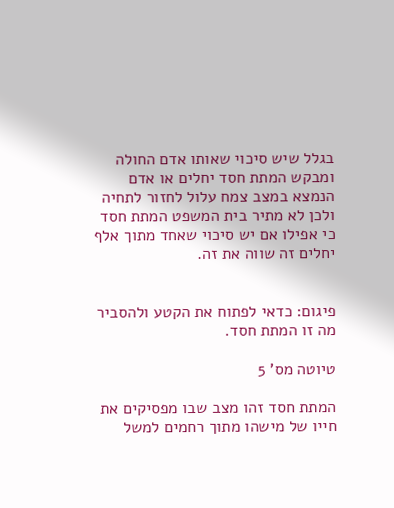בגלל שיש סיכוי שאותו אדם החולה ומבקש המתת חסד יחלים או אדם הנמצא במצב צמח עלול לחזור לתחיה ולכן לא מתיר בית המשפט המתת חסד כי אפילו אם יש סיכוי שאחד מתוך אלף יחלים זה שווה את זה.


פיגום: כדאי לפתוח את הקטע ולהסביר מה זו המתת חסד.

טיוטה מס' 5

המתת חסד זהו מצב שבו מפסיקים את חייו של מישהו מתוך רחמים למשל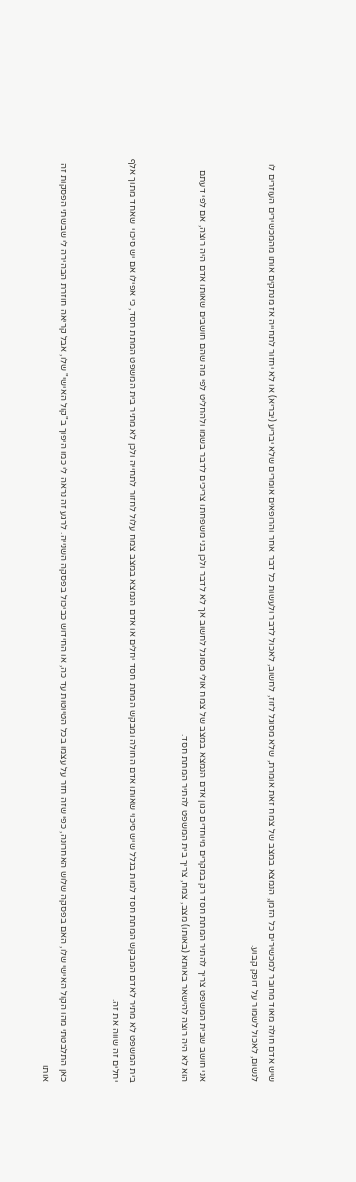שיש אדם חולה מאוד מחובר למכשירים כל הזמן, הנמצא במצב של צמח זאת אומרת, שלא מסוגל לזוז, לחשוב, לאכול לדבר ולעשות כל דבר אחר והרופאים אומרים שלא יבריע (יבריא) או לא יחזור לתחייה אז מנתקים אותו מהמכשירים העוזרים לו לנשום, לאכול לשמור על דופק קבוע.


אני חושב שבית המשפט צריך להתיר המתת חסד רק במקרים מיוחדים כגון אדם הנמצא במצב של צמח אולי מסוגל לחשוב אך לא לדבר ולכן בני משפחתו צריכים לדבר בשמו ולהחליט לפי מה שהם חושבים שאותו אדם היה רוצה, אם לפי דעתם הוא לא היה רוצה להישאר באותא (באותו) מצב, צמח, צריך בית המשפט להתיר המתת חסד.


בית המשפט לא מתיר לאדם המבקש המתת חסד למות בגלל שיש סיכוי שאותו אדם החולה ומבקש המתת חסד יחלים או אדם הנמצא במצב צמח עלול לחזור לתחייה ולכן לא מתיר בית המשפט המתת חסד, כי אפילו אם יש סיכוי  שאחד מתוך אלף יחלים זה שווה את זה.


כאן התלבטתי מהו הקול האישי שלו, האם בפסקה שלוש האחרונה, כפי שזה חזר על עצמו בכל הטיוטות עד כה, או החידוש כביכול בפסקה השנייה. לרגע זה נראה לי כמו היפוך ב"קול האישי" שלו, אבל קריאה חוזרת הבהירה לי שבשתי הפסקות זה אותו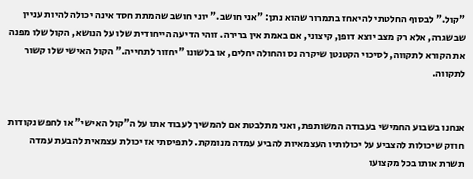"קול." לבסוף החלטתי להיאחז בתמרור שהוא נתן: "אני חושב." יוני חושב שהמתת חסד אינה יכולה להיות עניין שבשגרה, אלא רק מצב יוצא דופן, קיצוני, אם באמת אין ברירה. זוהי הדיעה הייחודית שלו על הנושא, הקול שלו מפנה את הקורא לתקווה, לסיכוי הקטנטן שיקרה נס והחולה יחלים, או בלשונו "יחזור לתחייה." הקול האישי שלו קשור לתקווה.


אנחנו בשבוע החמישי בעבודה המשותפת, ואני מתלבטת אם להמשיך לעבוד אתו על ה"קול האישי" או לחפש נקודות חוזק שיכולות להצביע על יכולותיו העצמאיות להביע עמדה מנומקת. לתפיסתי אז יכולת עצמאית להבעת עמדה תשרת אותו בכל מקצועו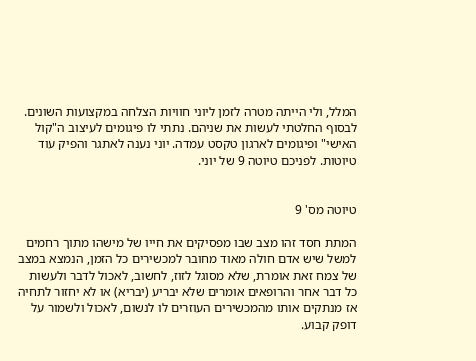המלל, ולי הייתה מטרה לזמן ליוני חוויות הצלחה במקצועות השונים. לבסוף החלטתי לעשות את שניהם. נתתי לו פיגומים לעיצוב ה"קול האישי" ופיגומים לארגון טקסט עמדה. יוני נענה לאתגר והפיק עוד טיוטות. לפניכם טיוטה 9 של יוני.


טיוטה מס' 9

המתת חסד זהו מצב שבו מפסיקים את חייו של מישהו מתוך רחמים למשל שיש אדם חולה מאוד מחובר למכשירים כל הזמן, הנמצא במצב של צמח זאת אומרת, שלא מסוגל לזוז, לחשוב, לאכול לדבר ולעשות כל דבר אחר והרופאים אומרים שלא יבריע (יבריא) או לא יחזור לתחיה אז מנתקים אותו מהמכשירים העוזרים לו לנשום, לאכול ולשמור על דופק קבוע.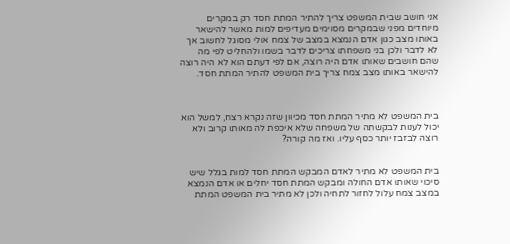אני חושב שבית המשפט צריך להתיר המתת חסד רק במקרים מיוחדים מפני שבמקרים מסוימים מעדיפים למות מאשר להישאר באותו מצב כגון אדם הנמצא במצב של צמח אולי מסוגל לחשוב אך לא לדבר ולכן בני משפחתו צריכים לדבר בשמו ולהחליט לפי מה שהם חושבים שאותו אדם היה רוצה, אם לפי דעתם הוא לא היה רוצה להישאר באותו מצב צמח צריך בית המשפט להתיר המתת חסד.



בית המשפט לא מתיר המתת חסד מכיוון שזה נקרא רצח, למשל הוא יכול לענות לבקשתה של משפחה שלא איכפת לה מאותו קרוב ולא רוצה לבזבז יותר כסף עליו. ואז מה קורה?


בית המשפט לא מתיר לאדם המבקש המתת חסד למות בגלל שיש סיכוי שאותו אדם החולה ומבקש המתת חסד יחלים או אדם הנמצא במצב צמח עלול לחזור לתחיה ולכן לא מתיר בית המשפט המתת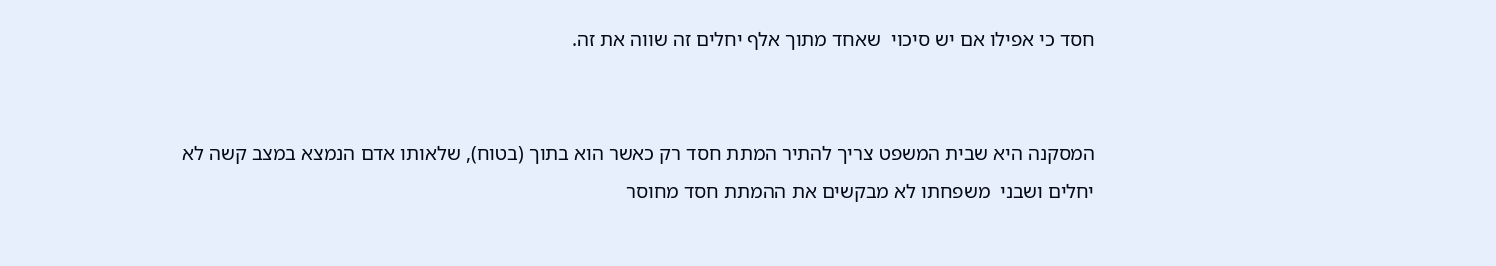חסד כי אפילו אם יש סיכוי  שאחד מתוך אלף יחלים זה שווה את זה.


המסקנה היא שבית המשפט צריך להתיר המתת חסד רק כאשר הוא בתוך (בטוח), שלאותו אדם הנמצא במצב קשה לא יחלים ושבני  משפחתו לא מבקשים את ההמתת חסד מחוסר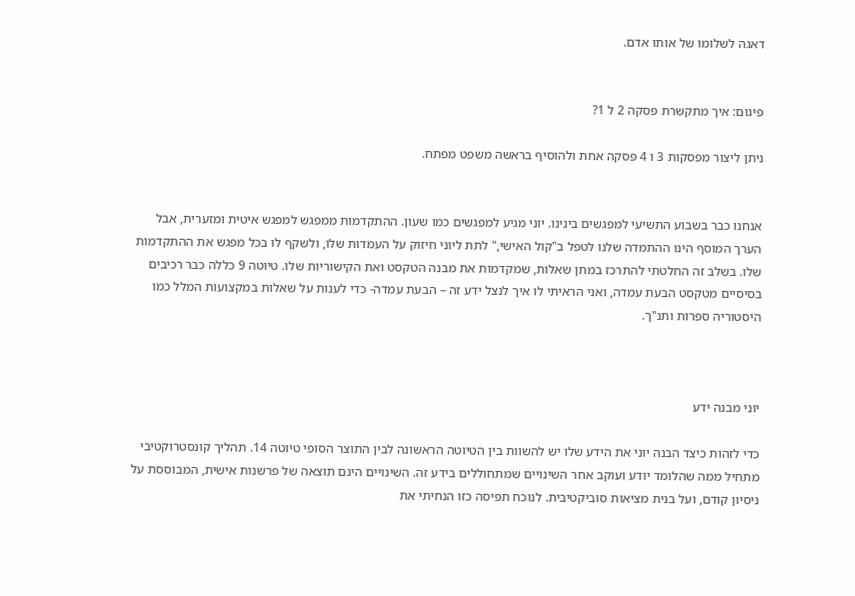דאגה לשלומו של אותו אדם.


פיגום: איך מתקשרת פסקה 2 ל 1?

ניתן ליצור מפסקות 3 ו 4 פסקה אחת ולהוסיף בראשה משפט מפתח.


אנחנו כבר בשבוע התשיעי למפגשים בינינו. יוני מגיע למפגשים כמו שעון. ההתקדמות ממפגש למפגש איטית ומזערית, אבל הערך המוסף הינו ההתמדה שלנו לטפל ב"קול האישי," לתת ליוני חיזוק על העמדות שלו, ולשקף לו בכל מפגש את ההתקדמות שלו. בשלב זה החלטתי להתרכז במתן שאלות, שמקדמות את מבנה הטקסט ואת הקישוריות שלו. טיוטה 9 כללה כבר רכיבים בסיסיים מטקסט הבעת עמדה, ואני הראיתי לו איך לנצל ידע זה – הבעת עמדה- כדי לענות על שאלות במקצועות המלל כמו היסטוריה ספרות ותנ"ך.



יוני מבנה ידע

כדי לזהות כיצד הבנה יוני את הידע שלו יש להשוות בין הטיוטה הראשונה לבין התוצר הסופי טיוטה 14. תהליך קונסטרוקטיבי מתחיל ממה שהלומד יודע ועוקב אחר השינויים שמתחוללים בידע זה. השינויים הינם תוצאה של פרשנות אישית, המבוססת על ניסיון קודם, ועל בנית מציאות סוביקטיבית. לנוכח תפיסה כזו הנחיתי את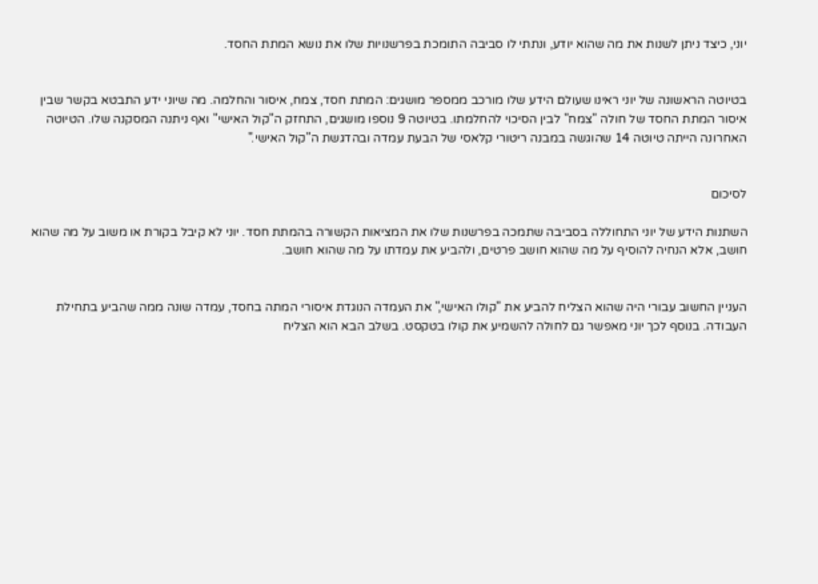יוני, כיצד ניתן לשנות את מה שהוא יודע, ונתתי לו סביבה התומכת בפרשנויות שלו את נושא המתת החסד.


בטיוטה הראשונה של יוני ראינו שעולם הידע שלו מורכב ממספר מושגים: המתת חסד, צמח, איסור והחלמה. מה שיוני ידע התבטא בקשר שבין איסור המתת החסד של חולה "צמח" לבין הסיכוי להחלמתו. בטיוטה 9 נוספו מושגים, התחזק ה"קול האישי" ואף ניתנה המסקנה שלו. הטיוטה האחרונה הייתה טיוטה 14 שהוגשה במבנה ריטורי קלאסי של הבעת עמדה ובהדגשת ה"קול האישי."


לסיכום

השתנות הידע של יוני התחוללה בסביבה שתמכה בפרשנות שלו את המציאות הקשורה בהמתת חסד. יוני לא קיבל בקורת או משוב על מה שהוא חושב, אלא הנחיה להוסיף על מה שהוא חושב פרטים, ולהביע את עמדתו על מה שהוא חושב.


העניין החשוב עבורי היה שהוא הצליח להביע את "קולו האישי," את העמדה הנוגדת איסורי המתה בחסד, עמדה שונה ממה שהביע בתחילת העבודה. בנוסף לכך יוני מאפשר גם לחולה להשמיע את קולו בטקסט. בשלב הבא הוא הצליח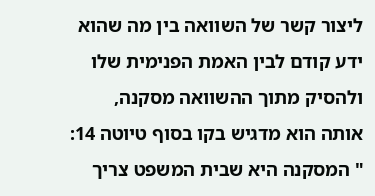ליצור קשר של השוואה בין מה שהוא ידע קודם לבין האמת הפנימית שלו ולהסיק מתוך ההשוואה מסקנה, אותה הוא מדגיש בקו בסוף טיוטה 14: " המסקנה היא שבית המשפט צריך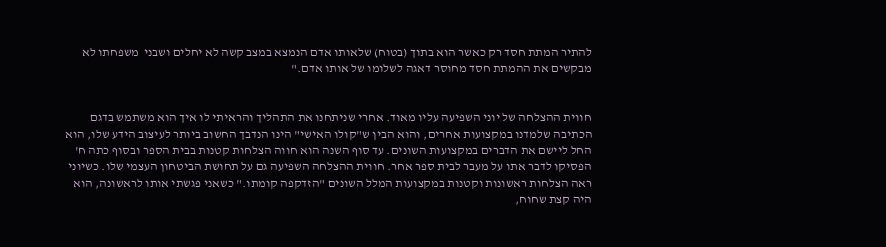להתיר המתת חסד רק כאשר הוא בתוך (בטוח) שלאותו אדם הנמצא במצב קשה לא יחלים ושבני  משפחתו לא מבקשים את ההמתת חסד מחוסר דאגה לשלומו של אותו אדם."


חווית ההצלחה של יוני השפיעה עליו מאוד. אחרי שניתחנו את התהליך והראיתי לו איך הוא משתמש בדגם הכתיבה שלמדנו במקצועות אחרים, והוא הבין ש"קולו האישי" הינו הנדבך החשוב ביותר לעיצוב הידע שלו, הוא החל ליישם את הדברים במקצועות השונים. עד סוף השנה הוא חווה הצלחות קטנות בבית הספר ובסוף כתה ח' הפסיקו לדבר אתו על מעבר לבית ספר אחר. חווית ההצלחה השפיעה גם על תחושת הביטחון העצמי שלו. כשיוני ראה הצלחות ראשונות וקטנות במקצועות המלל השונים "הזדקפה קומתו." כשאני פגשתי אותו לראשונה, הוא היה קצת שחוח,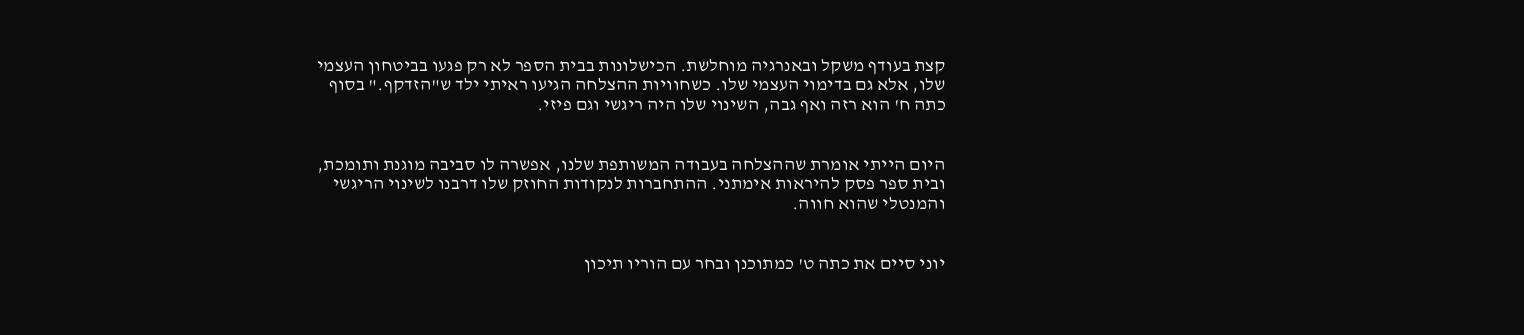קצת בעודף משקל ובאנרגיה מוחלשת. הכישלונות בבית הספר לא רק פגעו בביטחון העצמי שלו, אלא גם בדימוי העצמי שלו. כשחוויות ההצלחה הגיעו ראיתי ילד ש"הזדקף." בסוף כתה ח' הוא רזה ואף גבה, השינוי שלו היה ריגשי וגם פיזי.


היום הייתי אומרת שההצלחה בעבודה המשותפת שלנו, אפשרה לו סביבה מוגנת ותומכת, ובית ספר פסק להיראות אימתני. ההתחברות לנקודות החוזק שלו דרבנו לשינוי הריגשי והמנטלי שהוא חווה.


יוני סיים את כתה ט' כמתוכנן ובחר עם הוריו תיכון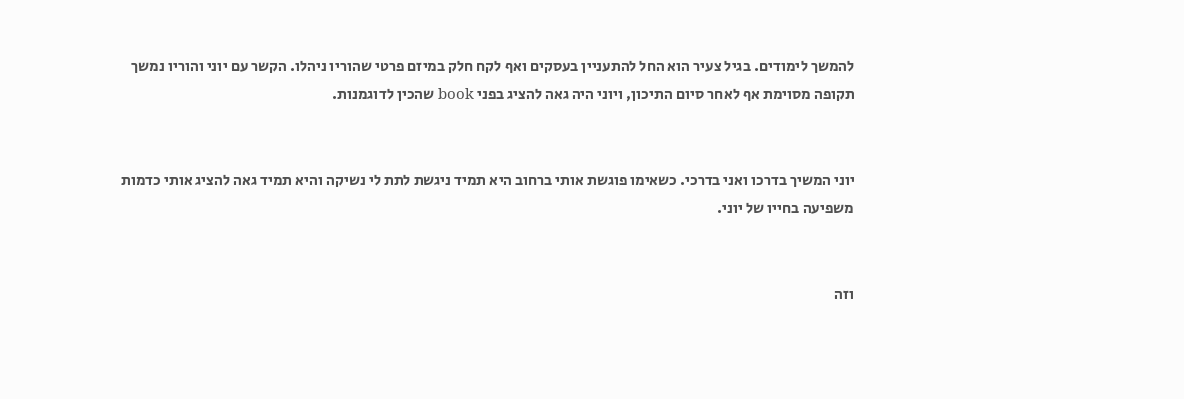להמשך לימודים. בגיל צעיר הוא החל להתעניין בעסקים ואף לקח חלק במיזם פרטי שהוריו ניהלו. הקשר עם יוני והוריו נמשך תקופה מסוימת אף לאחר סיום התיכון, ויוני היה גאה להציג בפני book שהכין לדוגמנות.


יוני המשיך בדרכו ואני בדרכי. כשאימו פוגשת אותי ברחוב היא תמיד ניגשת לתת לי נשיקה והיא תמיד גאה להציג אותי כדמות משפיעה בחייו של יוני.


וזה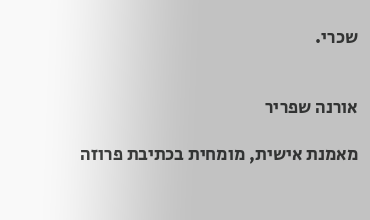שכרי.


אורנה שפריר

מאמנת אישית, מומחית בכתיבת פרוזה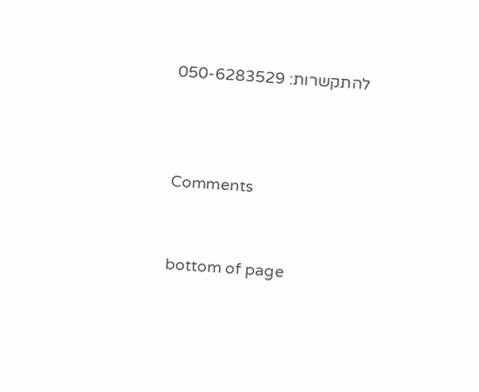להתקשרות: 050-6283529



Comments


bottom of page